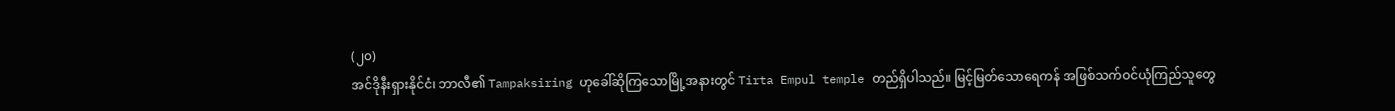(၂၀)
အင်ဒိုနီးရှားနိုင်ငံ၊ ဘာလီ၏ Tampaksiring ဟုခေါ်ဆိုကြသောမြို့အနားတွင် Tirta Empul temple တည်ရှိပါသည်။ မြင့်မြတ်သောရေကန် အဖြစ်သက်ဝင်ယုံကြည်သူတွေ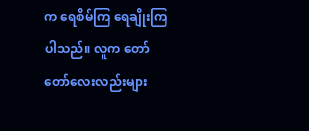က ရေစိမ်ကြ ရေချိုးကြပါသည်။ လူက တော်တော်လေးလည်းများ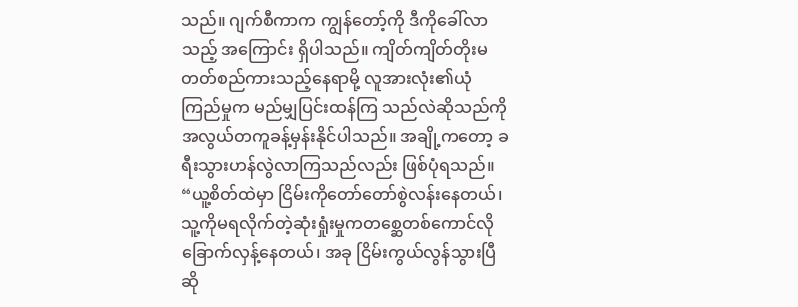သည်။ ဂျက်စီကာက ကျွန်တော့်ကို ဒီကိုခေါ်လာသည့် အကြောင်း ရှိပါသည်။ ကျိတ်ကျိတ်တိုးမတတ်စည်ကားသည့်နေရာမို့ လူအားလုံး၏ယုံကြည်မှုက မည်မျှပြင်းထန်ကြ သည်လဲဆိုသည်ကို အလွယ်တကူခန့်မှန်းနိုင်ပါသည်။ အချို့ကတော့ ခရီးသွားဟန်လွဲလာကြသည်လည်း ဖြစ်ပုံရသည်။
“ယူ့စိတ်ထဲမှာ ငြိမ်းကိုတော်တော်စွဲလန်းနေတယ်၊ သူ့ကိုမရလိုက်တဲ့ဆုံးရှုံးမှုကတစ္ဆေတစ်ကောင်လို ခြောက်လှန့်နေတယ်၊ အခု ငြိမ်းကွယ်လွန်သွားပြီဆို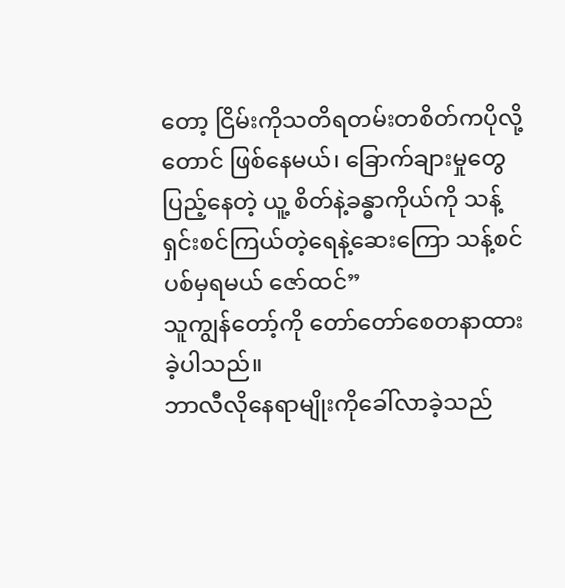တော့ ငြိမ်းကိုသတိရတမ်းတစိတ်ကပိုလို့တောင် ဖြစ်နေမယ်၊ ခြောက်ချားမှုတွေပြည့်နေတဲ့ ယူ့ စိတ်နဲ့ခန္ဓာကိုယ်ကို သန့်ရှင်းစင်ကြယ်တဲ့ရေနဲ့ဆေးကြော သန့်စင်ပစ်မှရမယ် ဇော်ထင်”
သူကျွန်တော့်ကို တော်တော်စေတနာထားခဲ့ပါသည်။
ဘာလီလိုနေရာမျိုးကိုခေါ်လာခဲ့သည်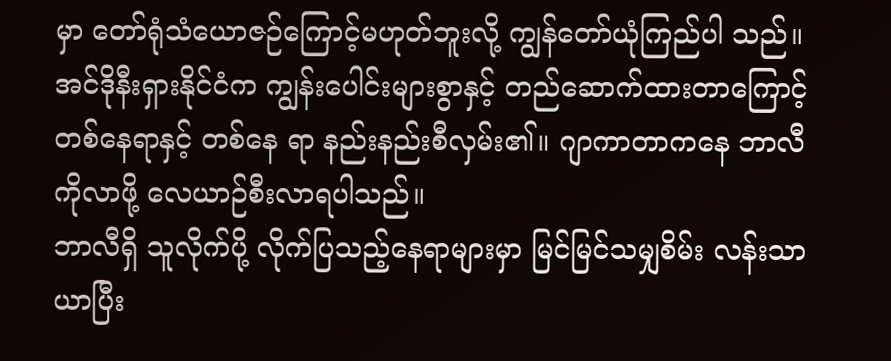မှာ တော်ရုံသံယောဇဉ်ကြောင့်မဟုတ်ဘူးလို့ ကျွန်တော်ယုံကြည်ပါ သည်။ အင်ဒိုနီးရှားနိုင်ငံက ကျွန်းပေါင်းများစွာနှင့် တည်ဆောက်ထားတာကြောင့် တစ်နေရာနှင့် တစ်နေ ရာ နည်းနည်းစီလှမ်း၏။ ဂျာကာတာကနေ ဘာလီကိုလာဖို့ လေယာဉ်စီးလာရပါသည်။
ဘာလီရှိ သူလိုက်ပို့ လိုက်ပြသည့်နေရာများမှာ မြင်မြင်သမျှစိမ်း လန်းသာယာပြီး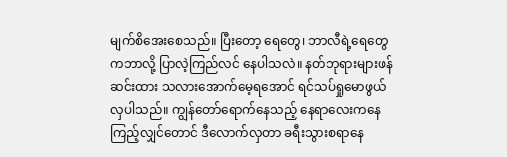မျက်စိအေးစေသည်။ ပြီးတော့ ရေတွေ၊ ဘာလီရဲ့ရေတွေကဘာလို့ ပြာလဲ့ကြည်လင် နေပါသလဲ။ နတ်ဘုရားများဖန်ဆင်းထား သလားအောက်မေ့ရအောင် ရင်သပ်ရှုမောဖွယ်လှပါသည်။ ကျွန်တော်ရောက်နေသည့် နေရာလေးကနေ ကြည့်လျှင်တောင် ဒီလောက်လှတာ ခရီးသွားစရာနေ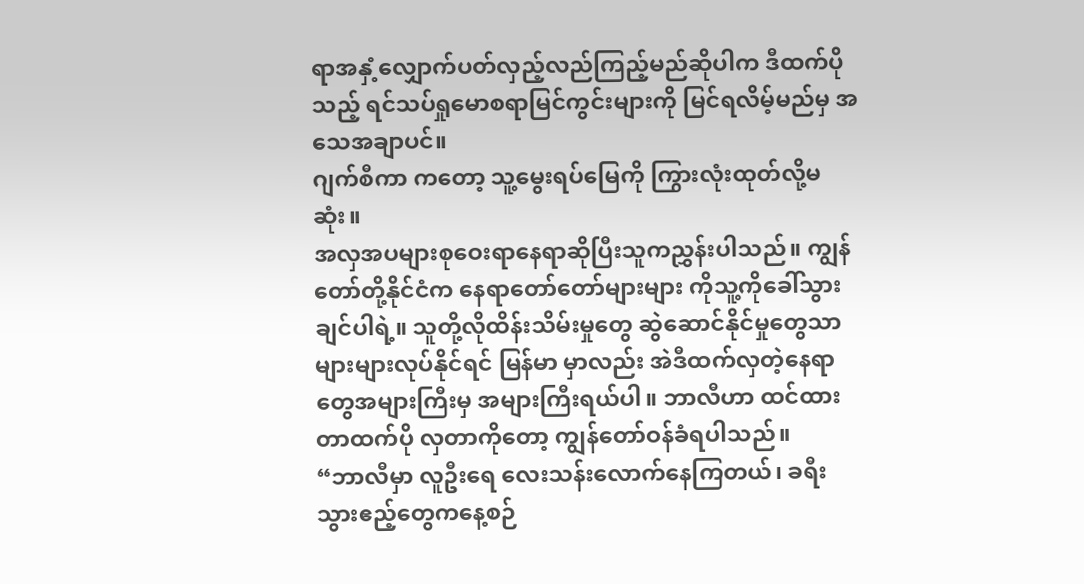ရာအနှံ့လျှောက်ပတ်လှည့်လည်ကြည့်မည်ဆိုပါက ဒီထက်ပိုသည့် ရင်သပ်ရှုမောစရာမြင်ကွင်းများကို မြင်ရလိမ့်မည်မှ အသေအချာပင်။
ဂျက်စီကာ ကတော့ သူ့မွေးရပ်မြေကို ကြွားလုံးထုတ်လို့မဆုံး။
အလှအပများစုဝေးရာနေရာဆိုပြီးသူကညွှန်းပါသည်။ ကျွန်တော်တို့နိုင်ငံက နေရာတော်တော်များများ ကိုသူ့ကိုခေါ်သွားချင်ပါရဲ့။ သူတို့လိုထိန်းသိမ်းမှုတွေ ဆွဲဆောင်နိုင်မှုတွေသာများများလုပ်နိုင်ရင် မြန်မာ မှာလည်း အဲဒီထက်လှတဲ့နေရာတွေအများကြီးမှ အများကြီးရယ်ပါ။ ဘာလီဟာ ထင်ထားတာထက်ပို လှတာကိုတော့ ကျွန်တော်ဝန်ခံရပါသည်။
“ဘာလီမှာ လူဦးရေ လေးသန်းလောက်နေကြတယ်၊ ခရီးသွားဧည့်တွေကနေ့စဉ်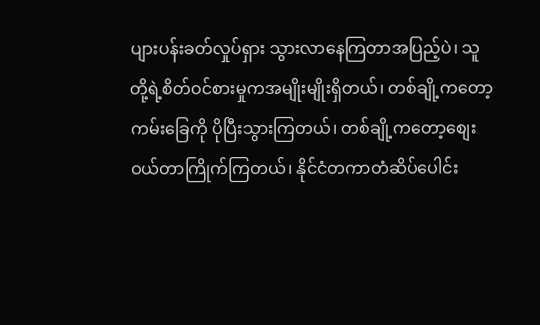ပျားပန်းခတ်လှုပ်ရှား သွားလာနေကြတာအပြည့်ပဲ၊ သူတို့ရဲ့စိတ်ဝင်စားမှုကအမျိုးမျိုးရှိတယ်၊ တစ်ချို့ကတော့ ကမ်းခြေကို ပိုပြီးသွားကြတယ်၊ တစ်ချို့ကတော့စျေးဝယ်တာကြိုက်ကြတယ်၊ နိုင်ငံတကာတံဆိပ်ပေါင်း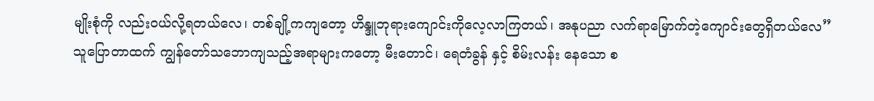မျိုးစုံကို လည်းဝယ်လို့ရတယ်လေ၊ တစ်ချို့ကကျတော့ ဟိန္ဒူဘုရားကျောင်းကိုလေ့လာကြတယ်၊ အနုပညာ လက်ရာမြောက်တဲ့ကျောင်းတွေရှိတယ်လေ”
သူပြောတာထက် ကျွန်တော်သဘောကျသည့်အရာများကတော့ မီးတောင်၊ ရေတံခွန် နှင့် စိမ်းလန်း နေသော စ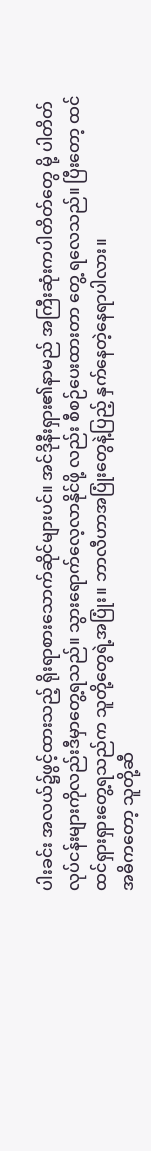ပါးခင်း အလယ်၌ဖွင့်ထားသည့် ရိုးရာစားသောက်ဆိုင်များပင်။ အင်ဒိုနီးရှား၏နာမည် အကြီးဆုံးကပါတိတ်တွေ မို့ ပါတိတ်လုပ်ငန်းများကိုလည်းဒီမှာတွေ့ရသည်။ သွားရောက်လေ့လာနိုင်ဖို့ လည်း စီစဉ်ပေးထားတာ တွေ့ ရလေသည်။ ပြီးတော့ ထင်ထင်ရှားရှားတွေ့ရသည်က သူတို့တွေရဲ့အပြုံး။ ဘာလီဟာအပြုံးတွေနဲ့ပြည့် နှက်နေတဲ့နေရာပါလား။
အဓိကတော့ သူတို့ဆီ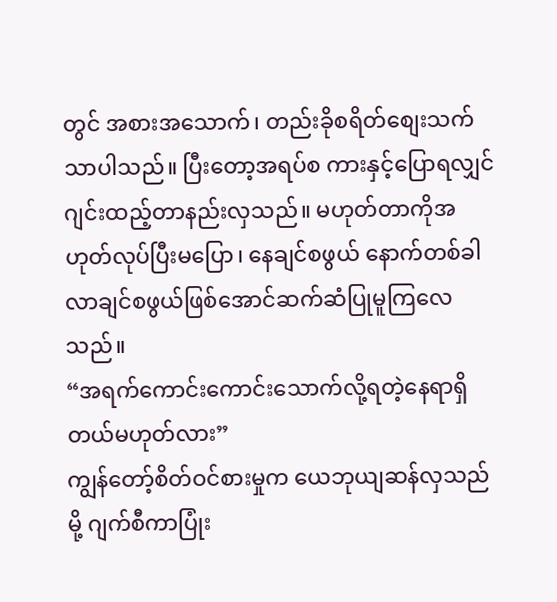တွင် အစားအသောက်၊ တည်းခိုစရိတ်စျေးသက်သာပါသည်။ ပြီးတော့အရပ်စ ကားနှင့်ပြောရလျှင် ဂျင်းထည့်တာနည်းလှသည်။ မဟုတ်တာကိုအဟုတ်လုပ်ပြီးမပြော၊ နေချင်စဖွယ် နောက်တစ်ခါလာချင်စဖွယ်ဖြစ်အောင်ဆက်ဆံပြုမူကြလေသည်။
“အရက်ကောင်းကောင်းသောက်လို့ရတဲ့နေရာရှိတယ်မဟုတ်လား”
ကျွန်တော့်စိတ်ဝင်စားမှုက ယေဘုယျဆန်လှသည်မို့ ဂျက်စီကာပြုံး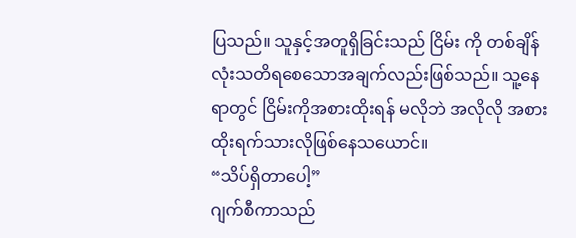ပြသည်။ သူနှင့်အတူရှိခြင်းသည် ငြိမ်း ကို တစ်ချိန်လုံးသတိရစေသောအချက်လည်းဖြစ်သည်။ သူ့နေရာတွင် ငြိမ်းကိုအစားထိုးရန် မလိုဘဲ အလိုလို အစားထိုးရက်သားလိုဖြစ်နေသယောင်။
“သိပ်ရှိတာပေါ့”
ဂျက်စီကာသည်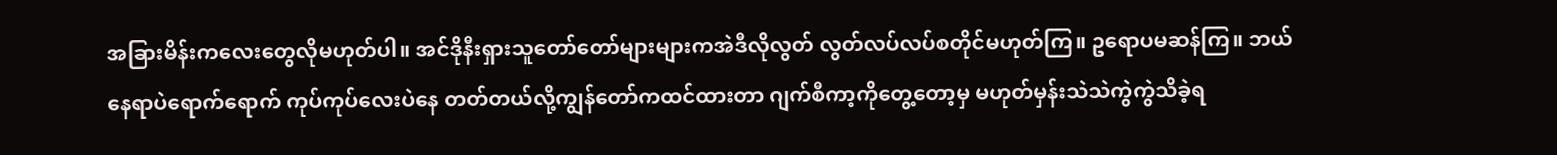အခြားမိန်းကလေးတွေလိုမဟုတ်ပါ။ အင်ဒိုနီးရှားသူတော်တော်များများကအဲဒီလိုလွတ် လွတ်လပ်လပ်စတိုင်မဟုတ်ကြ။ ဥရောပမဆန်ကြ။ ဘယ်နေရာပဲရောက်ရောက် ကုပ်ကုပ်လေးပဲနေ တတ်တယ်လို့ကျွန်တော်ကထင်ထားတာ ဂျက်စီကာ့ကိုတွေ့တော့မှ မဟုတ်မှန်းသဲသဲကွဲကွဲသိခဲ့ရ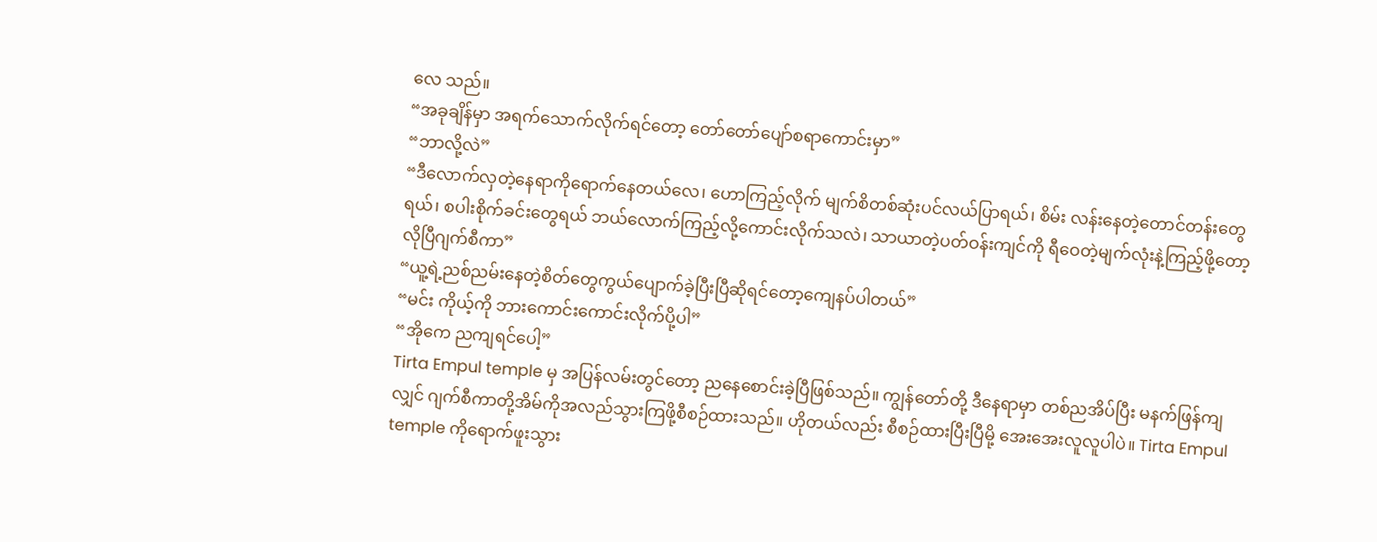လေ သည်။
“အခုချိန်မှာ အရက်သောက်လိုက်ရင်တော့ တော်တော်ပျော်စရာကောင်းမှာ”
“ဘာလို့လဲ”
“ဒီလောက်လှတဲ့နေရာကိုရောက်နေတယ်လေ၊ ဟောကြည့်လိုက် မျက်စိတစ်ဆုံးပင်လယ်ပြာရယ်၊ စိမ်း လန်းနေတဲ့တောင်တန်းတွေရယ်၊ စပါးစိုက်ခင်းတွေရယ် ဘယ်လောက်ကြည့်လို့ကောင်းလိုက်သလဲ၊ သာယာတဲ့ပတ်ဝန်းကျင်ကို ရီဝေတဲ့မျက်လုံးနဲ့ကြည့်ဖို့တော့လိုပြီဂျက်စီကာ”
“ယူ့ရဲ့ညစ်ညမ်းနေတဲ့စိတ်တွေကွယ်ပျောက်ခဲ့ပြီးပြီဆိုရင်တော့ကျေနပ်ပါတယ်”
“မင်း ကိုယ့်ကို ဘားကောင်းကောင်းလိုက်ပို့ပါ”
“အိုကေ ညကျရင်ပေါ့”
Tirta Empul temple မှ အပြန်လမ်းတွင်တော့ ညနေစောင်းခဲ့ပြီဖြစ်သည်။ ကျွန်တော်တို့ ဒီနေရာမှာ တစ်ညအိပ်ပြီး မနက်ဖြန်ကျလျှင် ဂျက်စီကာတို့အိမ်ကိုအလည်သွားကြဖို့စီစဉ်ထားသည်။ ဟိုတယ်လည်း စီစဉ်ထားပြီးပြီမို့ အေးအေးလူလူပါပဲ။ Tirta Empul temple ကိုရောက်ဖူးသွား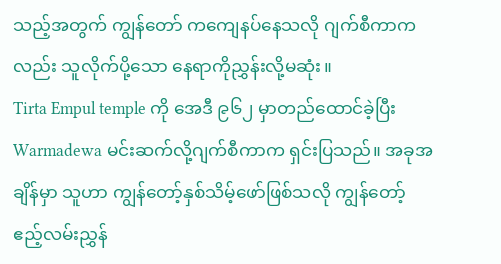သည့်အတွက် ကျွန်တော် ကကျေနပ်နေသလို ဂျက်စီကာကလည်း သူလိုက်ပို့သော နေရာကိုညွှန်းလို့မဆုံး။
Tirta Empul temple ကို အေဒီ ၉၆၂ မှာတည်ထောင်ခဲ့ပြီး Warmadewa မင်းဆက်လို့ဂျက်စီကာက ရှင်းပြသည်။ အခုအချိန်မှာ သူဟာ ကျွန်တော့်နှစ်သိမ့်ဖော်ဖြစ်သလို ကျွန်တော့် ဧည့်လမ်းညွှန်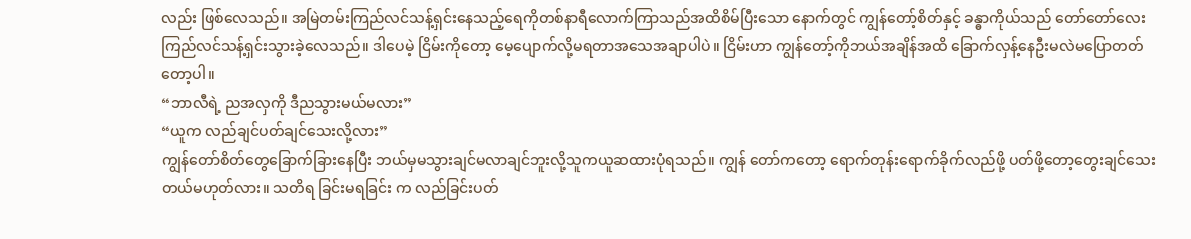လည်း ဖြစ်လေသည်။ အမြဲတမ်းကြည်လင်သန့်ရှင်းနေသည့်ရေကိုတစ်နာရီလောက်ကြာသည်အထိစိမ်ပြီးသော နောက်တွင် ကျွန်တော့်စိတ်နှင့် ခန္ဓာကိုယ်သည် တော်တော်လေးကြည်လင်သန့်ရှင်းသွားခဲ့လေသည်။ ဒါပေမဲ့ ငြိမ်းကိုတော့ မေ့ပျောက်လို့မရတာအသေအချာပါပဲ။ ငြိမ်းဟာ ကျွန်တော့်ကိုဘယ်အချိန်အထိ ခြောက်လှန့်နေဦးမလဲမပြောတတ်တော့ပါ။
“ဘာလီရဲ့ ညအလှကို ဒီညသွားမယ်မလား”
“ယူက လည်ချင်ပတ်ချင်သေးလို့လား”
ကျွန်တော်စိတ်တွေခြောက်ခြားနေပြီး ဘယ်မှမသွားချင်မလာချင်ဘူးလို့သူကယူဆထားပုံရသည်။ ကျွန် တော်ကတော့ ရောက်တုန်းရောက်ခိုက်လည်ဖို့ ပတ်ဖို့တော့တွေးချင်သေးတယ်မဟုတ်လား။ သတိရ ခြင်းမရခြင်း က လည်ခြင်းပတ်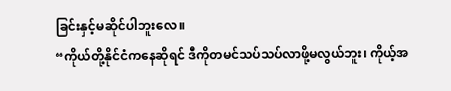ခြင်းနှင့်မဆိုင်ပါဘူးလေ။
“ကိုယ်တို့နိုင်ငံကနေဆိုရင် ဒီကိုတမင်သပ်သပ်လာဖို့မလွယ်ဘူး၊ ကိုယ့်အ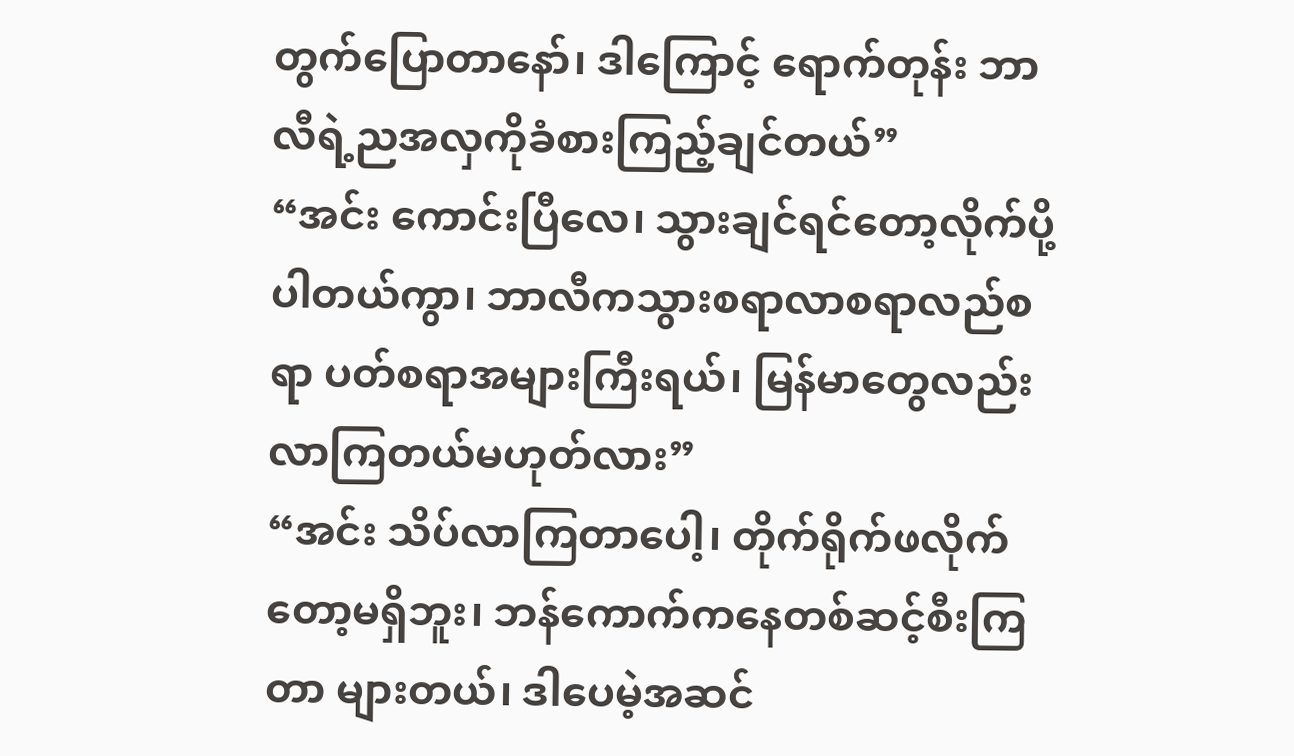တွက်ပြောတာနော်၊ ဒါကြောင့် ရောက်တုန်း ဘာလီရဲ့ညအလှကိုခံစားကြည့်ချင်တယ်”
“အင်း ကောင်းပြီလေ၊ သွားချင်ရင်တော့လိုက်ပို့ပါတယ်ကွာ၊ ဘာလီကသွားစရာလာစရာလည်စရာ ပတ်စရာအများကြီးရယ်၊ မြန်မာတွေလည်းလာကြတယ်မဟုတ်လား”
“အင်း သိပ်လာကြတာပေါ့၊ တိုက်ရိုက်ဖလိုက်တော့မရှိဘူး၊ ဘန်ကောက်ကနေတစ်ဆင့်စီးကြတာ များတယ်၊ ဒါပေမဲ့အဆင်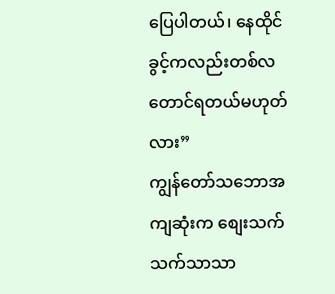ပြေပါတယ်၊ နေထိုင်ခွင့်ကလည်းတစ်လတောင်ရတယ်မဟုတ်လား”
ကျွန်တော်သဘောအကျဆုံးက စျေးသက်သက်သာသာ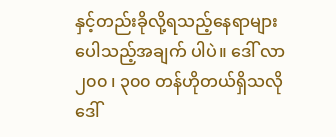နှင့်တည်းခိုလို့ရသည့်နေရာများပေါသည့်အချက် ပါပဲ။ ဒေါ် လာ ၂၀၀ ၊ ၃၀၀ တန်ဟိုတယ်ရှိသလို ဒေါ်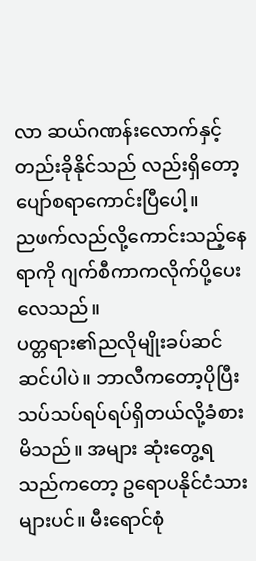လာ ဆယ်ဂဏန်းလောက်နှင့်တည်းခိုနိုင်သည် လည်းရှိတော့ ပျော်စရာကောင်းပြီပေါ့။
ညဖက်လည်လို့ကောင်းသည့်နေရာကို ဂျက်စီကာကလိုက်ပို့ပေးလေသည်။
ပတ္တရား၏ညလိုမျိုးခပ်ဆင်ဆင်ပါပဲ။ ဘာလီကတော့ပိုပြီးသပ်သပ်ရပ်ရပ်ရှိတယ်လို့ခံစားမိသည်။ အများ ဆုံးတွေ့ရသည်ကတော့ ဥရောပနိုင်ငံသားများပင်။ မီးရောင်စုံ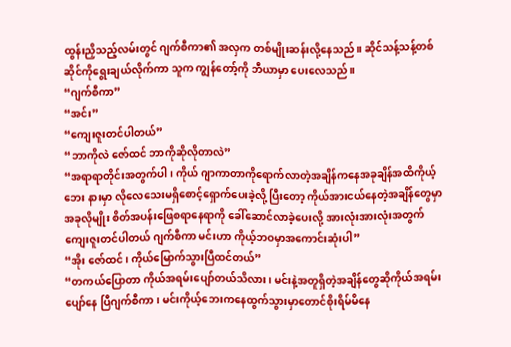ထွန်းညှိသည့်လမ်းတွင် ဂျက်စီကာ၏ အလှက တစ်မျိုးဆန်းလို့နေသည်။ ဆိုင်သန့်သန့်တစ်ဆိုင်ကိုရွေးချယ်လိုက်ကာ သူက ကျွန်တော့်ကို ဘီယာမှာ ပေးလေသည်။
“ဂျက်စီကာ”
“အင်း”
“ကျေးဇူးတင်ပါတယ်”
“ဘာကိုလဲ ဇော်ထင် ဘာကိုဆိုလိုတာလဲ”
“အရာရာတိုင်းအတွက်ပါ၊ ကိုယ် ဂျာကာတာကိုရောက်လာတဲ့အချိန်ကနေအခုချိန်အထိကိုယ့်ဘေး နားမှာ လိုလေသေးမရှိစောင့်ရှောက်ပေးခဲ့လို့ ပြီးတော့ ကိုယ်အားငယ်နေတဲ့အချိန်တွေမှာ အခုလိုမျိုး စိတ်အပန်းဖြေစရာနေရာကို ခေါ်ဆောင်လာခဲ့ပေးလို့ အားလုံးအားလုံးအတွက်ကျေးဇူးတင်ပါတယ် ဂျက်စီကာ မင်းဟာ ကိုယ့်ဘဝမှာအကောင်းဆုံးပါ”
“အိုး ဇော်ထင်၊ ကိုယ်မြောက်သွားပြီထင်တယ်”
“တကယ်ပြောတာ ကိုယ်အရမ်းပျော်တယ်သိလား၊ မင်းနဲ့အတူရှိတဲ့အချိန်တွေဆိုကိုယ်အရမ်းပျော်နေ ပြီဂျက်စီကာ၊ မင်းကိုယ့်ဘေးကနေထွက်သွားမှာတောင်စိုးရိမ်မိနေ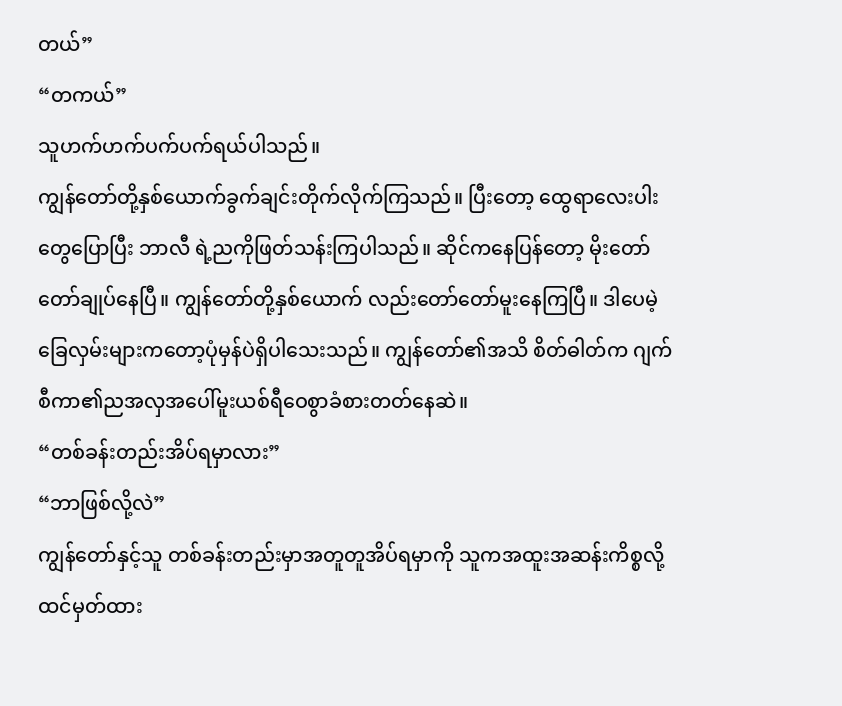တယ်”
“တကယ်”
သူဟက်ဟက်ပက်ပက်ရယ်ပါသည်။
ကျွန်တော်တို့နှစ်ယောက်ခွက်ချင်းတိုက်လိုက်ကြသည်။ ပြီးတော့ ထွေရာလေးပါးတွေပြောပြီး ဘာလီ ရဲ့ညကိုဖြတ်သန်းကြပါသည်။ ဆိုင်ကနေပြန်တော့ မိုးတော်တော်ချုပ်နေပြီ။ ကျွန်တော်တို့နှစ်ယောက် လည်းတော်တော်မူးနေကြပြီ။ ဒါပေမဲ့ ခြေလှမ်းများကတော့ပုံမှန်ပဲရှိပါသေးသည်။ ကျွန်တော်၏အသိ စိတ်ဓါတ်က ဂျက်စီကာ၏ညအလှအပေါ်မူးယစ်ရီဝေစွာခံစားတတ်နေဆဲ။
“တစ်ခန်းတည်းအိပ်ရမှာလား”
“ဘာဖြစ်လို့လဲ”
ကျွန်တော်နှင့်သူ တစ်ခန်းတည်းမှာအတူတူအိပ်ရမှာကို သူကအထူးအဆန်းကိစ္စလို့ထင်မှတ်ထား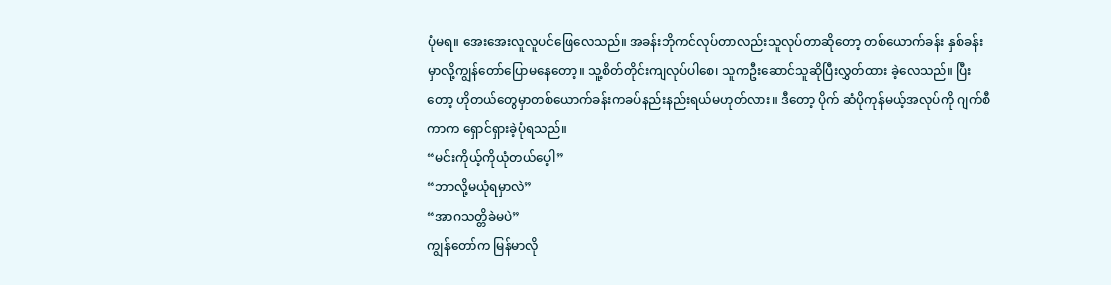ပုံမရ။ အေးအေးလူလူပင်ဖြေလေသည်။ အခန်းဘိုကင်လုပ်တာလည်းသူလုပ်တာဆိုတော့ တစ်ယောက်ခန်း နှစ်ခန်းမှာလို့ကျွန်တော်ပြောမနေတော့။ သူ့စိတ်တိုင်းကျလုပ်ပါစေ၊ သူကဦးဆောင်သူဆိုပြီးလွှတ်ထား ခဲ့လေသည်။ ပြီးတော့ ဟိုတယ်တွေမှာတစ်ယောက်ခန်းကခပ်နည်းနည်းရယ်မဟုတ်လား။ ဒီတော့ ပိုက် ဆံပိုကုန်မယ့်အလုပ်ကို ဂျက်စီကာက ရှောင်ရှားခဲ့ပုံရသည်။
“မင်းကိုယ့်ကိုယုံတယ်ပေ့ါ”
“ဘာလို့မယုံရမှာလဲ”
“အာဂသတ္တိခဲမပဲ”
ကျွန်တော်က မြန်မာလို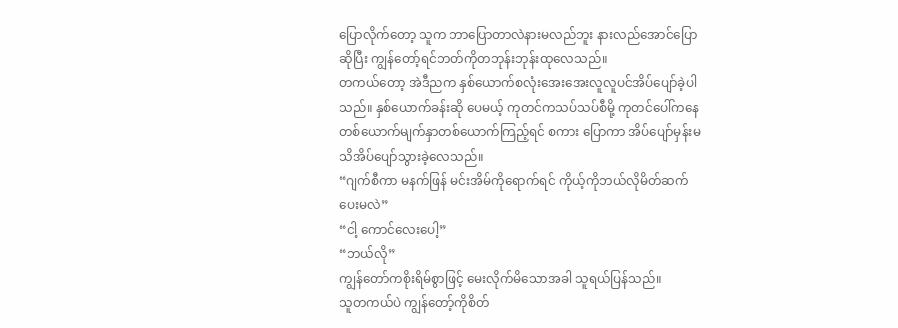ပြောလိုက်တော့ သူက ဘာပြောတာလဲနားမလည်ဘူး နားလည်အောင်ပြော ဆိုပြီး ကျွန်တော့်ရင်ဘတ်ကိုတဘုန်းဘုန်းထုလေသည်။
တကယ်တော့ အဲဒီညက နှစ်ယောက်စလုံးအေးအေးလူလူပင်အိပ်ပျော်ခဲ့ပါသည်။ နှစ်ယောက်ခန်းဆို ပေမယ့် ကုတင်ကသပ်သပ်စီမို့ ကုတင်ပေါ်ကနေ တစ်ယောက်မျက်နှာတစ်ယောက်ကြည့်ရင် စကား ပြောကာ အိပ်ပျော်မှန်းမသိအိပ်ပျော်သွားခဲ့လေသည်။
“ဂျက်စီကာ မနက်ဖြန် မင်းအိမ်ကိုရောက်ရင် ကိုယ့်ကိုဘယ်လိုမိတ်ဆက်ပေးမလဲ”
“ငါ့ ကောင်လေးပေါ့”
“ဘယ်လို”
ကျွန်တော်ကစိုးရိမ်စွာဖြင့် မေးလိုက်မိသောအခါ သူရယ်ပြန်သည်။
သူတကယ်ပဲ ကျွန်တော့်ကိုစိတ်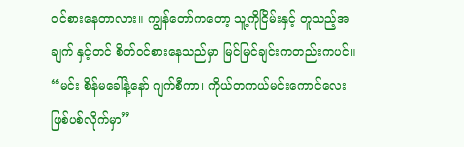ဝင်စားနေတာလား။ ကျွန်တော်ကတော့ သူ့ကိုငြိမ်းနှင့် တူသည့်အချက် နှင့်တင် စိတ်ဝင်စားနေသည်မှာ မြင်မြင်ချင်းကတည်းကပင်။
“မင်း စိန်မခေါ်နဲ့နော် ဂျက်စီကာ၊ ကိုယ်တကယ်မင်းကောင်လေးဖြစ်ပစ်လိုက်မှာ”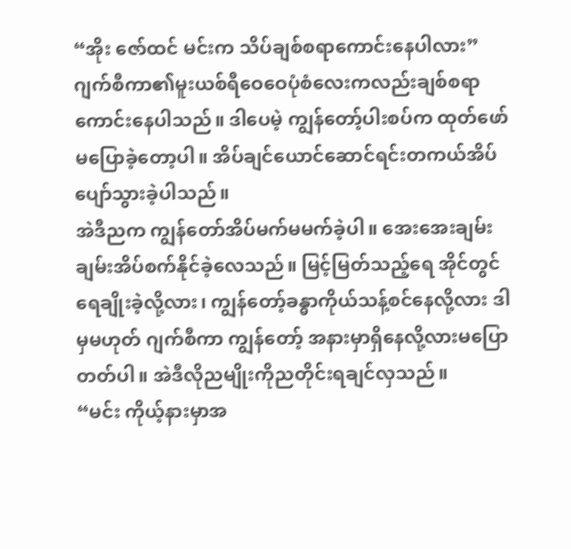“အိုး ဇော်ထင် မင်းက သိပ်ချစ်စရာကောင်းနေပါလား”
ဂျက်စီကာ၏မူးယစ်ရီဝေဝေပုံစံလေးကလည်းချစ်စရာကောင်းနေပါသည်။ ဒါပေမဲ့ ကျွန်တော့်ပါးစပ်က ထုတ်ဖော်မပြောခဲ့တော့ပါ။ အိပ်ချင်ယောင်ဆောင်ရင်းတကယ်အိပ်ပျော်သွားခဲ့ပါသည်။
အဲဒီညက ကျွန်တော်အိပ်မက်မမက်ခဲ့ပါ။ အေးအေးချမ်းချမ်းအိပ်စက်နိုင်ခဲ့လေသည်။ မြင့်မြတ်သည့်ရေ အိုင်တွင်ရေချိုးခဲ့လို့လား၊ ကျွန်တော့်ခန္ဓာကိုယ်သန့်စင်နေလို့လား ဒါမှမဟုတ် ဂျက်စီကာ ကျွန်တော့် အနားမှာရှိနေလို့လားမပြောတတ်ပါ။ အဲဒီလိုညမျိုးကိုညတိုင်းရချင်လှသည်။
“မင်း ကိုယ့်နားမှာအ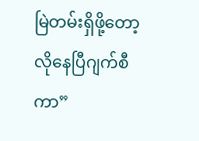မြဲတမ်းရှိဖို့တော့လိုနေပြီဂျက်စီကာ”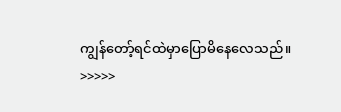ကျွန်တော့်ရင်ထဲမှာပြောမိနေလေသည်။
>>>>>